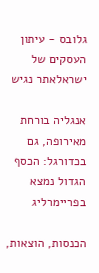גלובס - עיתון העסקים של ישראלאתר נגיש

אנגליה בורחת מאירופה, גם בכדורגל: הכסף הגדול נמצא בפריימרליג

הכנסות, הוצאות,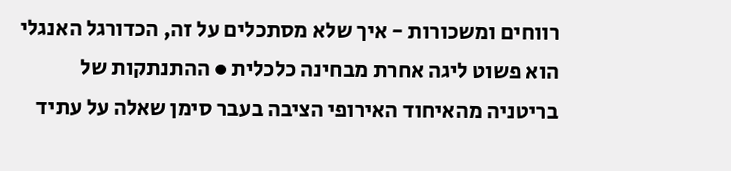רווחים ומשכורות - איך שלא מסתכלים על זה, הכדורגל האנגלי הוא פשוט ליגה אחרת מבחינה כלכלית ● ההתנתקות של בריטניה מהאיחוד האירופי הציבה בעבר סימן שאלה על עתיד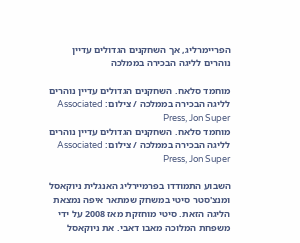הפריימרליג, אך השחקנים הגדולים עדיין נוהרים לליגה הבכירה בממלכה

מוחמד סלאח. השחקנים הגדולים עדיין נוהרים לליגה הבכירה בממלכה / צילום: Associated Press, Jon Super
מוחמד סלאח. השחקנים הגדולים עדיין נוהרים לליגה הבכירה בממלכה / צילום: Associated Press, Jon Super

השבוע התמודדו בפרמיירליג האנגלית ניוקאסל ומנצ'סטר סיטי במשחק שמתאר איפה נמצאת הליגה הזאת. סיטי מוחזקת מאז 2008 על ידי משפחת המלוכה מאבו דאבי. את ניוקאסל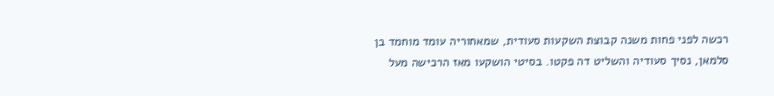רכשה לפני פחות משנה קבוצת השקעות סעודית, שמאחוריה עומד מוחמד בן סלמאן, נסיך סעודיה והשליט דה פקטו. בסיטי הושקעו מאז הרכישה מעל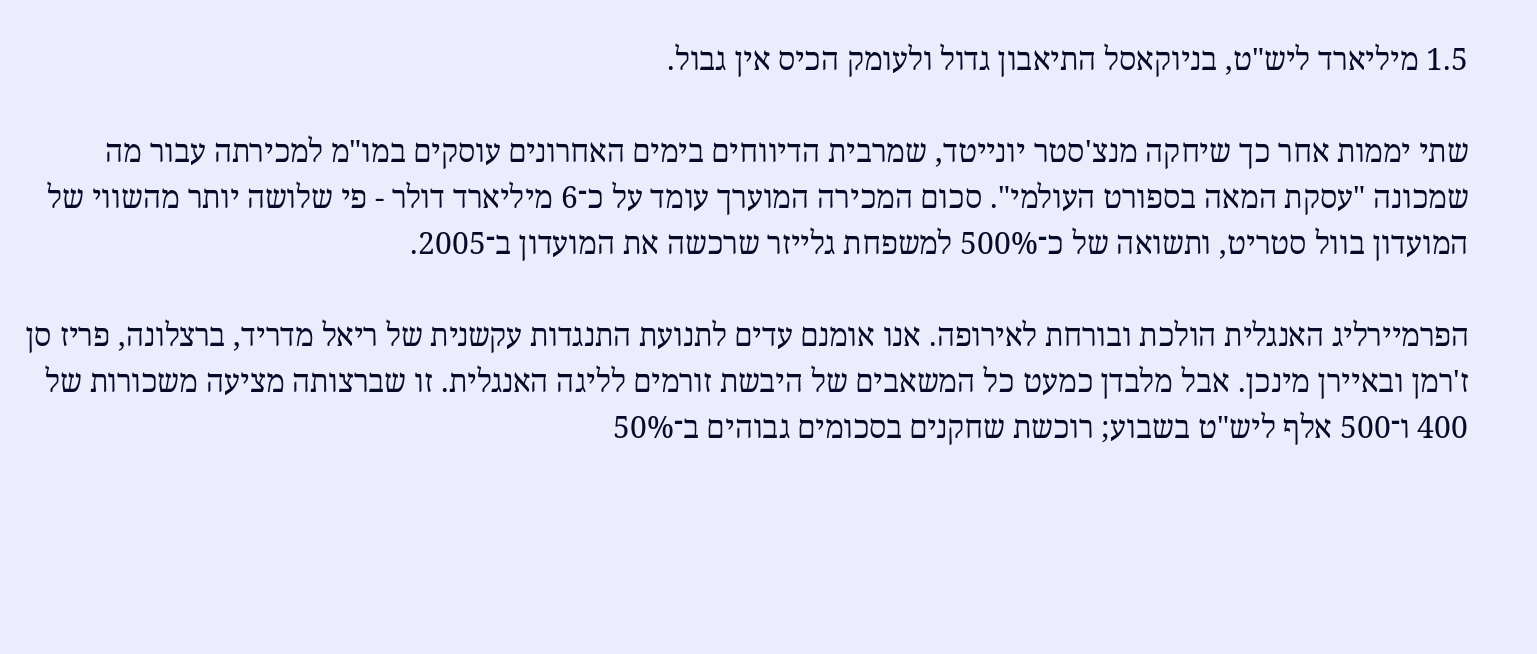1.5 מיליארד ליש"ט, בניוקאסל התיאבון גדול ולעומק הכיס אין גבול.

שתי יממות אחר כך שיחקה מנצ'סטר יונייטד, שמרבית הדיווחים בימים האחרונים עוסקים במו"מ למכירתה עבור מה שמכונה "עסקת המאה בספורט העולמי". סכום המכירה המוערך עומד על כ־6 מיליארד דולר - פי שלושה יותר מהשווי של המועדון בוול סטריט, ותשואה של כ־500% למשפחת גלייזר שרכשה את המועדון ב־2005.

הפרמיירליג האנגלית הולכת ובורחת לאירופה. אנו אומנם עדים לתנועת התנגדות עקשנית של ריאל מדריד, ברצלונה, פריז סן ז'רמן ובאיירן מינכן. אבל מלבדן כמעט כל המשאבים של היבשת זורמים לליגה האנגלית. זו שברצותה מציעה משכורות של 400 ו־500 אלף ליש"ט בשבוע; רוכשת שחקנים בסכומים גבוהים ב־50%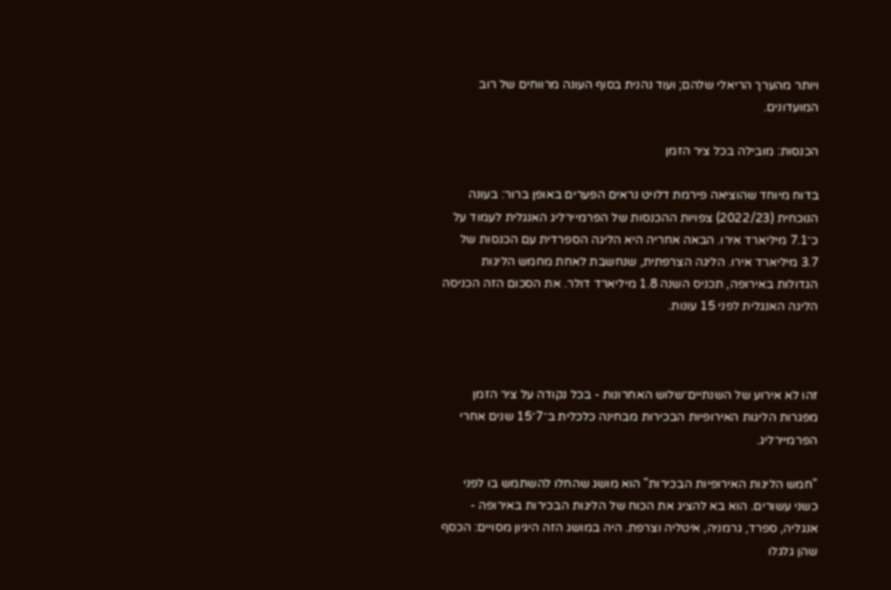ויותר מהערך הריאלי שלהם; ועוד נהנית בסוף העונה מרווחים של רוב המועדונים.

הכנסות: מובילה בכל ציר הזמן

בדוח מיוחד שהוציאה פירמת דלויט נראים הפערים באופן ברור: בעונה הנוכחית (2022/23) צפויות ההכנסות של הפרמיירליג האנגלית לעמוד על כ־7.1 מיליארד אירו. הבאה אחריה היא הליגה הספרדית עם הכנסות של 3.7 מיליארד אירו. הליגה הצרפתית, שנחשבת לאחת מחמש הליגות הגדולות באירופה, תכניס השנה 1.8 מיליארד דולר. את הסכום הזה הכניסה הליגה האנגלית לפני 15 עונות.



זהו לא אירוע של השנתיים־שלוש האחרונות - בכל נקודה על ציר הזמן מפגרות הליגות האירופיות הבכירות מבחינה כלכלית ב־7־15 שנים אחרי הפרמיירליג.

"חמש הליגות האירופיות הבכירות" הוא מושג שהחלו להשתמש בו לפני כשני עשורים. הוא בא להציג את הכוח של הליגות הבכירות באירופה - אנגליה, ספרד, גרמניה, איטליה וצרפת. היה במושג הזה היגיון מסויים: הכסף שהן גלגלו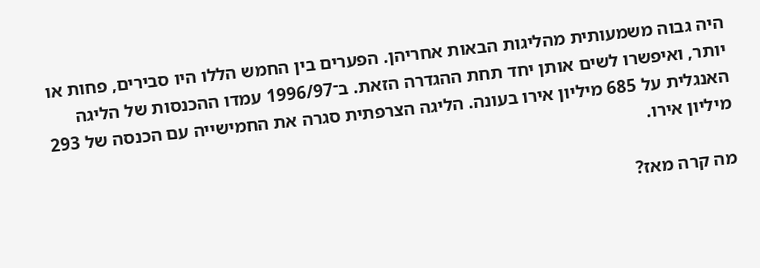היה גבוה משמעותית מהליגות הבאות אחריהן. הפערים בין החמש הללו היו סבירים, פחות או יותר, ואיפשרו לשים אותן יחד תחת ההגדרה הזאת. ב־1996/97 עמדו ההכנסות של הליגה האנגלית על 685 מיליון אירו בעונה. הליגה הצרפתית סגרה את החמישייה עם הכנסה של 293 מיליון אירו.

מה קרה מאז?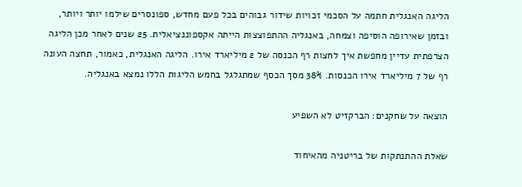הליגה האנגלית חתמה על הסכמי זכויות שידור גבוהים בכל פעם מחדש, ספונסרים שילמו יותר ויותר, ובזמן שאירופה הוסיפה וצמחה, באנגליה ההתפוצצות הייתה אקספוננציאלית. 25 שנים לאחר מכן הליגה הצרפתית עדיין מחפשת איך לחצות רף הכנסה של 2 מיליארד אירו. הליגה האנגלית, כאמור, תחצה העונה רף של 7 מיליארד אירו הכנסות. 38% מסך הכסף שמתגלגל בחמש הליגות הללו נמצא באנגליה.

הוצאה על שחקנים: הברקזיט לא השפיע

שאלת ההתנתקות של בריטניה מהאיחוד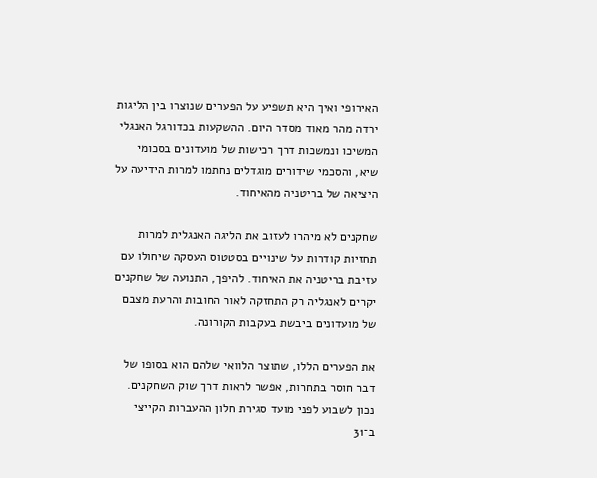האירופי ואיך היא תשפיע על הפערים שנוצרו בין הליגות ירדה מהר מאוד מסדר היום. ההשקעות בכדורגל האנגלי המשיכו ונמשכות דרך רכישות של מועדונים בסכומי שיא, והסכמי שידורים מוגדלים נחתמו למרות הידיעה על היציאה של בריטניה מהאיחוד.

שחקנים לא מיהרו לעזוב את הליגה האנגלית למרות תחזיות קודרות על שינויים בסטטוס העסקה שיחולו עם עזיבת בריטניה את האיחוד. להיפך, התנועה של שחקנים יקרים לאנגליה רק התחזקה לאור החובות והרעת מצבם של מועדונים ביבשת בעקבות הקורונה.

את הפערים הללו, שתוצר הלוואי שלהם הוא בסופו של דבר חוסר בתחרות, אפשר לראות דרך שוק השחקנים. נכון לשבוע לפני מועד סגירת חלון ההעברות הקייצי ב־31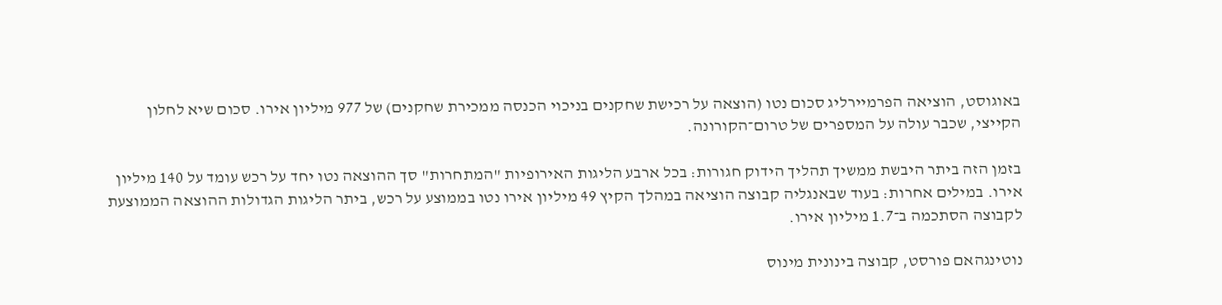באוגוסט, הוציאה הפרמיירליג סכום נטו (הוצאה על רכישת שחקנים בניכוי הכנסה ממכירת שחקנים) של 977 מיליון אירו. סכום שיא לחלון הקייצי, שכבר עולה על המספרים של טרום־הקורונה.

בזמן הזה ביתר היבשת ממשיך תהליך הידוק חגורות: בכל ארבע הליגות האירופיות "המתחרות" סך ההוצאה נטו יחד על רכש עומד על 140 מיליון אירו. במילים אחרות: בעוד שבאנגליה קבוצה הוציאה במהלך הקיץ 49 מיליון אירו נטו בממוצע על רכש, ביתר הליגות הגדולות ההוצאה הממוצעת לקבוצה הסתכמה ב־1.7 מיליון אירו.

נוטינגהאם פורסט, קבוצה בינונית מינוס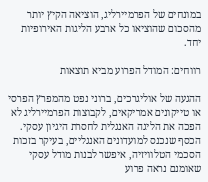במונחים של הפרמיירליג, הוציאה הקיץ יותר מהסכום שהוציאו כל ארבע הליגות האירופיות יחד.

רווחים: המודל הפרוע מביא תוצאות

ההגעה של אוליגרכים, ברוני נפט מהמפרץ הפרסי או טייקונים אמריקאים, לקבוצות הפרמיירליג לא הפכה את הליגה האנגלית לחסרת היגיון עסקי. הכסף שנכנס למועדונים האנגליים, בעיקר בזכות הסכמי הטלוויזיה, איפשר לבנות מודל עסקי שאומנם נראה פרוע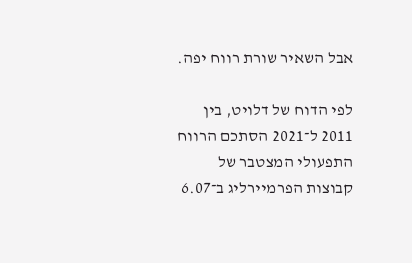אבל השאיר שורת רווח יפה.

לפי הדוח של דלויט, בין 2011 ל־2021 הסתכם הרווח התפעולי המצטבר של קבוצות הפרמיירליג ב־6.07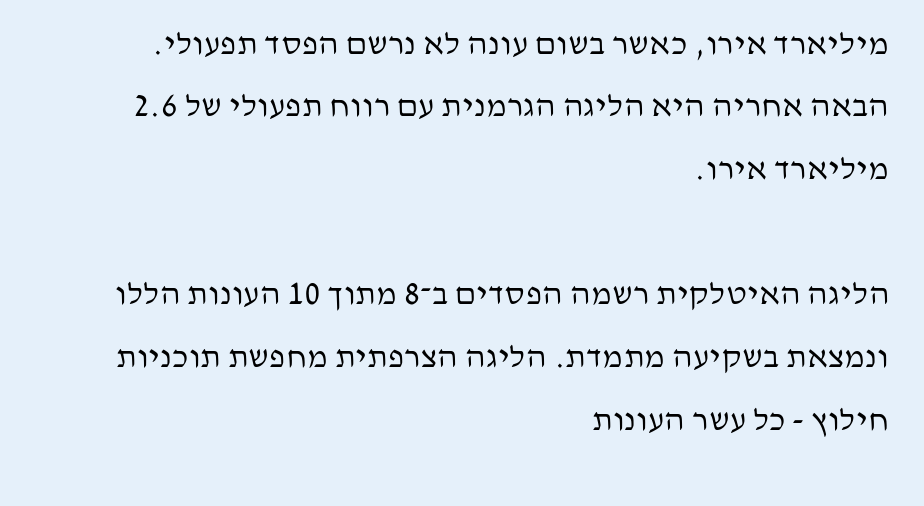מיליארד אירו, כאשר בשום עונה לא נרשם הפסד תפעולי. הבאה אחריה היא הליגה הגרמנית עם רווח תפעולי של 2.6 מיליארד אירו.

הליגה האיטלקית רשמה הפסדים ב־8 מתוך 10 העונות הללו ונמצאת בשקיעה מתמדת. הליגה הצרפתית מחפשת תוכניות חילוץ - כל עשר העונות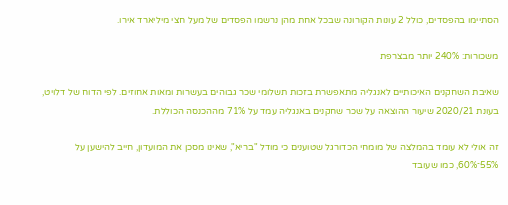הסתיימו בהפסדים, כולל 2 עונות הקורונה שבכל אחת מהן נרשמו הפסדים של מעל חצי מיליארד אירו.

משכורות: 240% יותר מבצרפת

שאיבת השחקנים האיכותיים לאנגליה מתאפשרת בזכות תשלומי שכר גבוהים בעשרות ומאות אחוזים. לפי הדוח של דלויט, בעונת 2020/21 שיעור ההוצאה על שכר שחקנים באנגליה עמד על 71% מההכנסה הכוללת.

זה אולי לא עומד בהמלצה של מומחי הכדורגל שטוענים כי מודל "בריא", שאינו מסכן את המועדון, חייב להישען על 55%־60%, כמו שעובד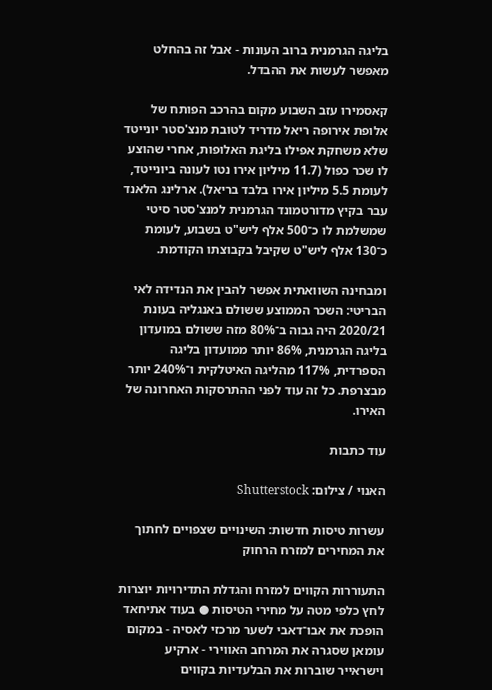בליגה הגרמנית ברוב העונות - אבל זה בהחלט מאפשר לעשות את ההבדל.

קאסמירו עזב השבוע מקום בהרכב הפותח של אלופת אירופה ריאל מדריד לטובת מנצ'סטר יונייטד שלא משחקת אפילו בליגת האלופות, אחרי שהוצע לו שכר כפול (11.7 מיליון אירו נטו לעונה ביונייטד, לעומת 5.5 מיליון אירו בלבד בריאל). ארלינג הלאנד עבר בקיץ מדורטמונד הגרמנית למנצ'סטר סיטי שמשלמת לו כ־500 אלף ליש"ט בשבוע, לעומת כ־130 אלף ליש"ט שקיבל בקבוצתו הקודמת.

ומבחינה השוואתית אפשר להבין את הנדידה לאי הבריטי: השכר הממוצע ששולם באנגליה בעונת 2020/21 היה גבוה ב־80% מזה ששולם במועדון בליגה הגרמנית, 86% יותר ממועדון בליגה הספרדית, 117% מהליגה האיטלקית ו־240% יותר מבצרפת. כל זה עוד לפני ההתרסקות האחרונה של האירו.

עוד כתבות

האנוי / צילום: Shutterstock

עשרות טיסות חדשות: השינויים שצפויים לחתוך את המחירים למזרח הרחוק

התעוררות הקווים למזרח והגדלת התדירויות יוצרות לחץ כלפי מטה על מחירי הטיסות ● בעוד אתיחאד הופכת את אבו־דאבי לשער מרכזי לאסיה - במקום עומאן שסגרה את המרחב האווירי - ארקיע וישראייר שוברות את הבלעדיות בקווים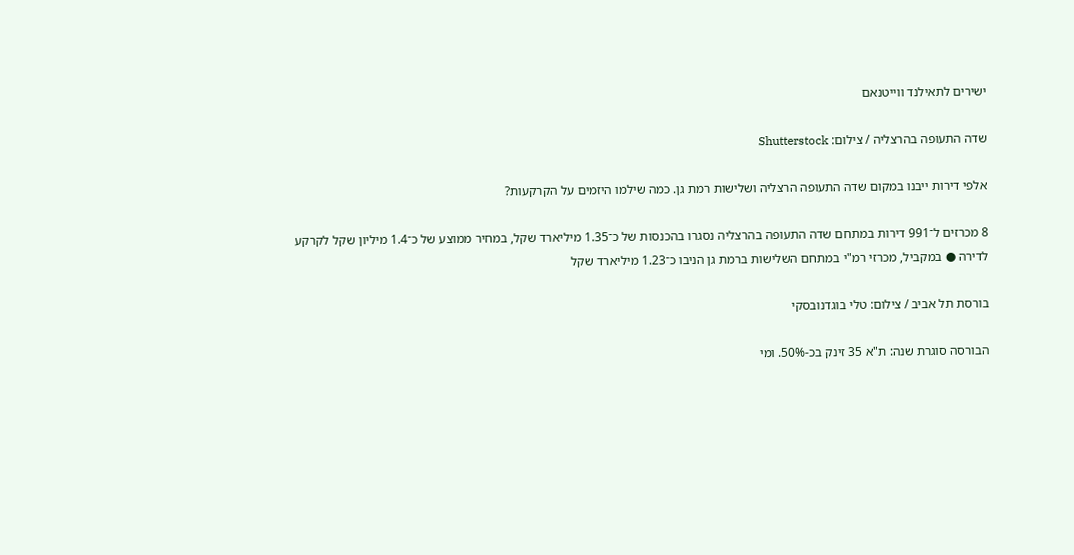ישירים לתאילנד ווייטנאם

שדה התעופה בהרצליה / צילום: Shutterstock

אלפי דירות ייבנו במקום שדה התעופה הרצליה ושלישות רמת גן. כמה שילמו היזמים על הקרקעות?

8 מכרזים ל־991 דירות במתחם שדה התעופה בהרצליה נסגרו בהכנסות של כ־1.35 מיליארד שקל, במחיר ממוצע של כ־1.4 מיליון שקל לקרקע לדירה ● במקביל, מכרזי רמ"י במתחם השלישות ברמת גן הניבו כ־1.23 מיליארד שקל

בורסת תל אביב / צילום: טלי בוגדנובסקי

הבורסה סוגרת שנה: ת"א 35 זינק בכ-50%. ומי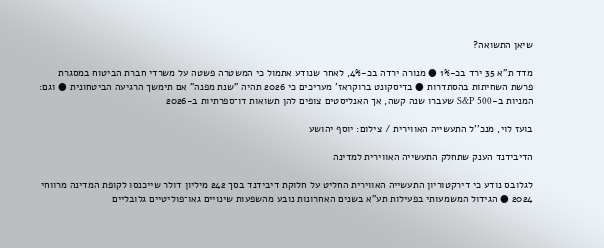שיאן התשואה?

מדד ת"א 35 ירד בכ-1% ● מנורה ירדה בכ-4%, לאחר שנודע אתמול כי המשטרה פשטה על משרדי חברת הביטוח במסגרת פרשת השחיתות בהסתדרות ● בדיסקונט ברוקראז' מעריכים כי 2026 תהיה "שנת מפנה" אם תימשך הרגיעה הביטחונית ● וגם: המניות ב-S&P 500 שעברו שנה קשה, אך האנליסטים צופים להן תשואות דו־ספרתיות ב-2026

בועז לוי, מנכ''ל התעשייה האווירית / צילום: יוסף יהושע

הדיבידנד הענק שתחלק התעשייה האווירית למדינה

לגלובס נודע כי דירקטוריון התעשייה האווירית החליט על חלוקת דיבידנד בסך 242 מיליון דולר שייכנסו לקופת המדינה מרווחי 2024 ● הגידול המשמעותי בפעילות תע"א בשנים האחרונות נובע מהשפעות שינויים גאו־פוליטיים גלובליים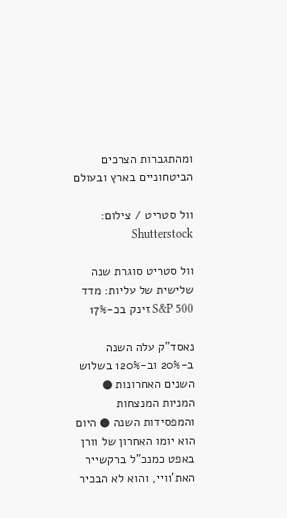ומהתגברות הצרכים הביטחוניים בארץ ובעולם

וול סטריט / צילום: Shutterstock

וול סטריט סוגרת שנה שלישית של עליות: מדד S&P 500 זינק בכ-17%

נאסד"ק עלה השנה ב-20% וב-120% בשלוש השנים האחרונות ● המניות המנצחות והמפסידות השנה ● היום הוא יומו האחרון של וורן באפט כמנכ"ל ברקשייר האת'וויי, והוא לא הבכיר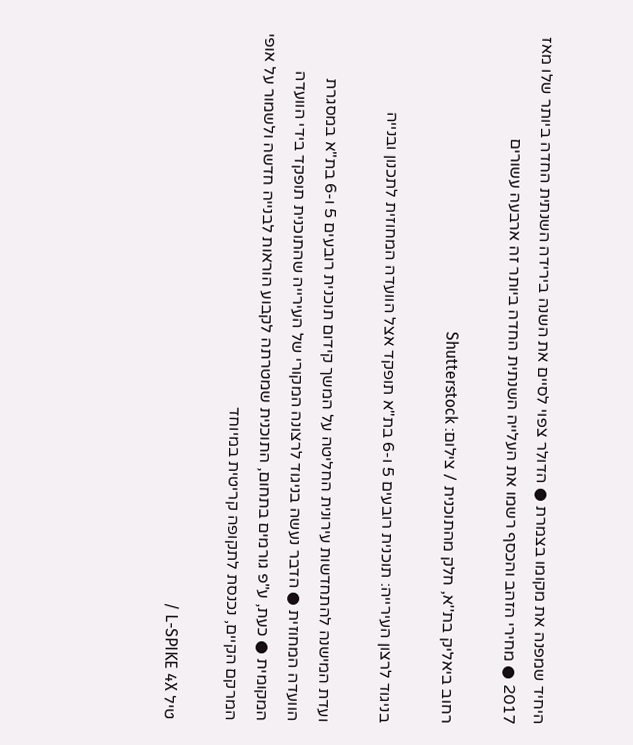היחיד שמפנה את מקומו בצמרת ● הדולר צפוי לסיים את השנה בירידה השנתית החדה ביותר שלו מאז 2017 ● מחירי הזהב והכסף רשמו את העלייה השנתית החדה ביותר זה ארבעה עשורים

רחוב ביאליק בת''א, חלק מהתוכנית / צילום: Shutterstock

בניגוד לרצון העירייה: תוכנית רובעים 5 ו-6 בת"א תופקד אצל הוועדה המחוזית לתכנון ובנייה

ועדת המישנה להתחדשות עירונית החליטה על המשך קידום תוכנית רובעים 5 ו-6 בת"א במסגרת הוועדה המחוזית ● הדבר נעשה בניגוד לרצונה המקורי של העירייה שהתוכנית תופקד בידי הוועדה המקומית ● כעת, ע"פ גורמים בתחום, התוכנית שמטרתה לקבוע הוראות לבנייה חדשה ולשמור על אופי המרקם הקיים, נכנסת לתקופה קריטית במיוחד

טיל L-SPIKE 4X /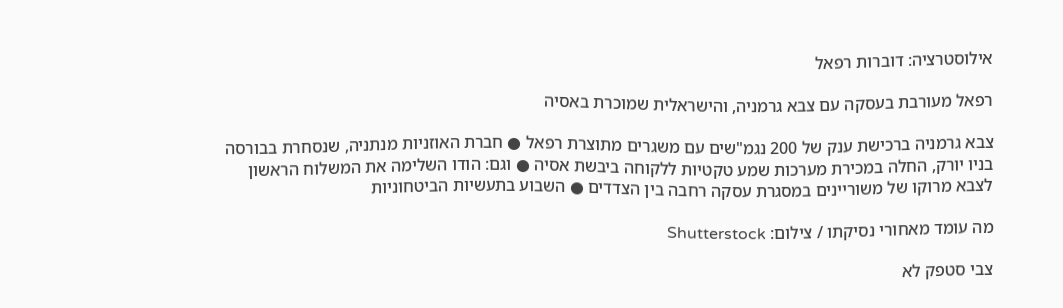אילוסטרציה: דוברות רפאל

רפאל מעורבת בעסקה עם צבא גרמניה, והישראלית שמוכרת באסיה

צבא גרמניה ברכישת ענק של 200 נגמ"שים עם משגרים מתוצרת רפאל ● חברת האוזניות מנתניה, שנסחרת בבורסה בניו יורק, החלה במכירת מערכות שמע טקטיות ללקוחה ביבשת אסיה ● וגם: הודו השלימה את המשלוח הראשון לצבא מרוקו של משוריינים במסגרת עסקה רחבה בין הצדדים ● השבוע בתעשיות הביטחוניות

מה עומד מאחורי נסיקתו / צילום: Shutterstock

צבי סטפק לא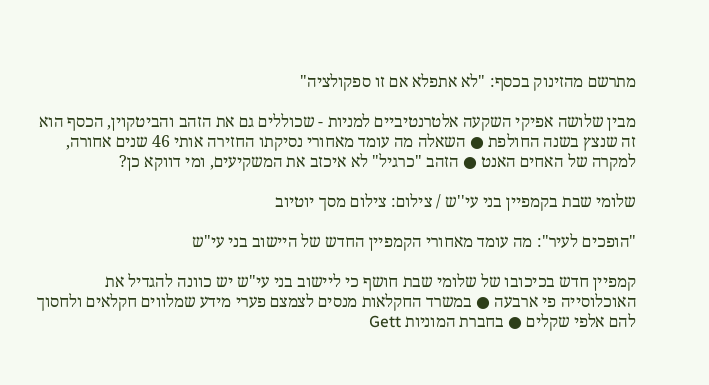מתרשם מהזינוק בכסף: "לא אתפלא אם זו ספקולציה"

מבין שלושה אפיקי השקעה אלטרנטיביים למניות - שכוללים גם את הזהב והביטקוין, הכסף הוא זה שנצץ בשנה החולפת ● השאלה מה עומד מאחורי נסיקתו החזירה אותי 46 שנים אחורה, למקרה של האחים האנט ● הזהב "כרגיל" לא איכזב את המשקיעים, ומי דווקא כן?

שלומי שבת בקמפיין בני עי''ש / צילום: צילום מסך יוטיוב

"הופכים לעיר": מה עומד מאחורי הקמפיין החדש של היישוב בני עי"ש

קמפיין חדש בכיכובו של שלומי שבת חושף כי ליישוב בני עי"ש יש כוונה להגדיל את האוכלוסייה פי ארבעה ● במשרד החקלאות מנסים לצמצם פערי מידע שמלווים חקלאים ולחסוך להם אלפי שקלים ● בחברת המוניות Gett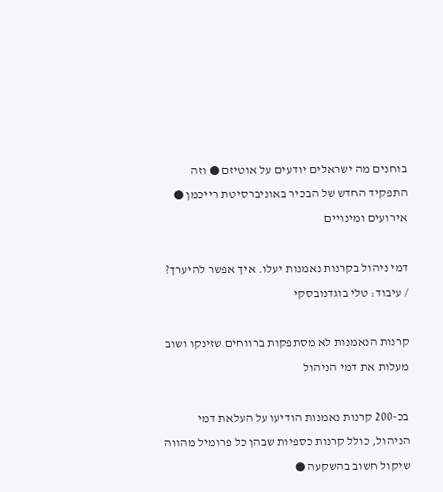בוחנים מה ישראלים יודעים על אוטיזם ● וזה התפקיד החדש של הבכיר באוניברסיטת רייכמן ● אירועים ומינויים

דמי ניהול בקרנות נאמנות יעלו. איך אפשר להיערך? / עיבוד: טלי בוגדנובסקי

קרנות הנאמנות לא מסתפקות ברווחים שזינקו ושוב מעלות את דמי הניהול

בכ-200 קרנות נאמנות הודיעו על העלאת דמי הניהול, כולל קרנות כספיות שבהן כל פרומיל מהווה שיקול חשוב בהשקעה ●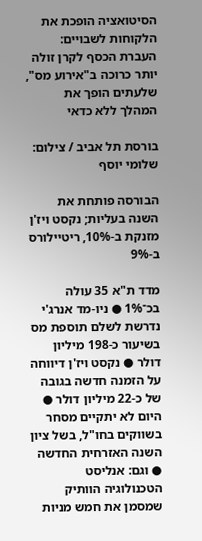הסיטואציה הופכת את הלקוחות לשבויים: העברת הכסף לקרן זולה יותר כרוכה ב"אירוע מס", שלעתים הופך את המהלך ללא כדאי

בורסת תל אביב / צילום: שלומי יוסף

הבורסה פותחת את השנה בעליות; נקסט ויז'ן מזנקת ב-10%, ריטיילורס ב-9%

מדד ת"א 35 עולה בכ־1% ● ניו-מד אנרג'י נדרשת לשלם תוספת מס בשיעור כ-198 מיליון דולר ● נקסט ויז'ן דיווחה על הזמנה חדשה בגובה של כ-22 מיליון דולר ● היום לא יתקיים מסחר בשווקים בחו"ל, בשל ציון השנה האזרחית החדשה ● וגם: אנליסט הטכנולוגיה הוותיק שמסמן את חמש מניות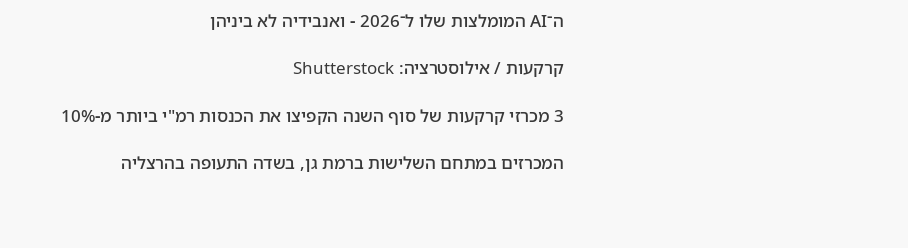ה־AI המומלצות שלו ל־2026 - ואנבידיה לא ביניהן

קרקעות / אילוסטרציה: Shutterstock

3 מכרזי קרקעות של סוף השנה הקפיצו את הכנסות רמ"י ביותר מ-10%

המכרזים במתחם השלישות ברמת גן, בשדה התעופה בהרצליה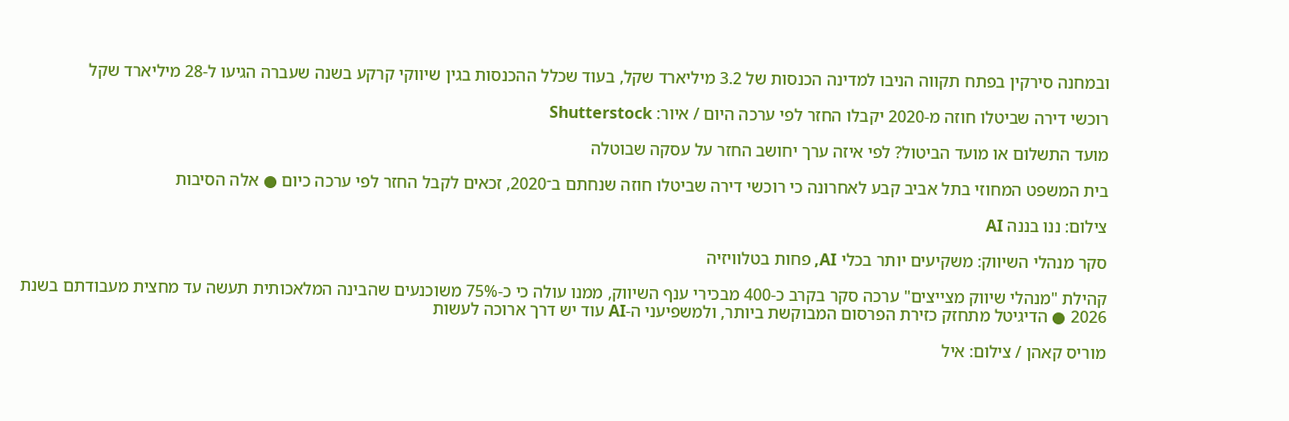ובמחנה סירקין בפתח תקווה הניבו למדינה הכנסות של 3.2 מיליארד שקל, בעוד שכלל ההכנסות בגין שיווקי קרקע בשנה שעברה הגיעו ל-28 מיליארד שקל

רוכשי דירה שביטלו חוזה מ-2020 יקבלו החזר לפי ערכה היום / איור: Shutterstock

מועד התשלום או מועד הביטול? לפי איזה ערך יחושב החזר על עסקה שבוטלה

בית המשפט המחוזי בתל אביב קבע לאחרונה כי רוכשי דירה שביטלו חוזה שנחתם ב־2020, זכאים לקבל החזר לפי ערכה כיום ● אלה הסיבות

צילום: ננו בננה AI

סקר מנהלי השיווק: משקיעים יותר בכלי AI, פחות בטלוויזיה

קהילת "מנהלי שיווק מצייצים" ערכה סקר בקרב כ-400 מבכירי ענף השיווק, ממנו עולה כי כ-75% משוכנעים שהבינה המלאכותית תעשה עד מחצית מעבודתם בשנת 2026 ● הדיגיטל מתחזק כזירת הפרסום המבוקשת ביותר, ולמשפיעני ה-AI עוד יש דרך ארוכה לעשות

מוריס קאהן / צילום: איל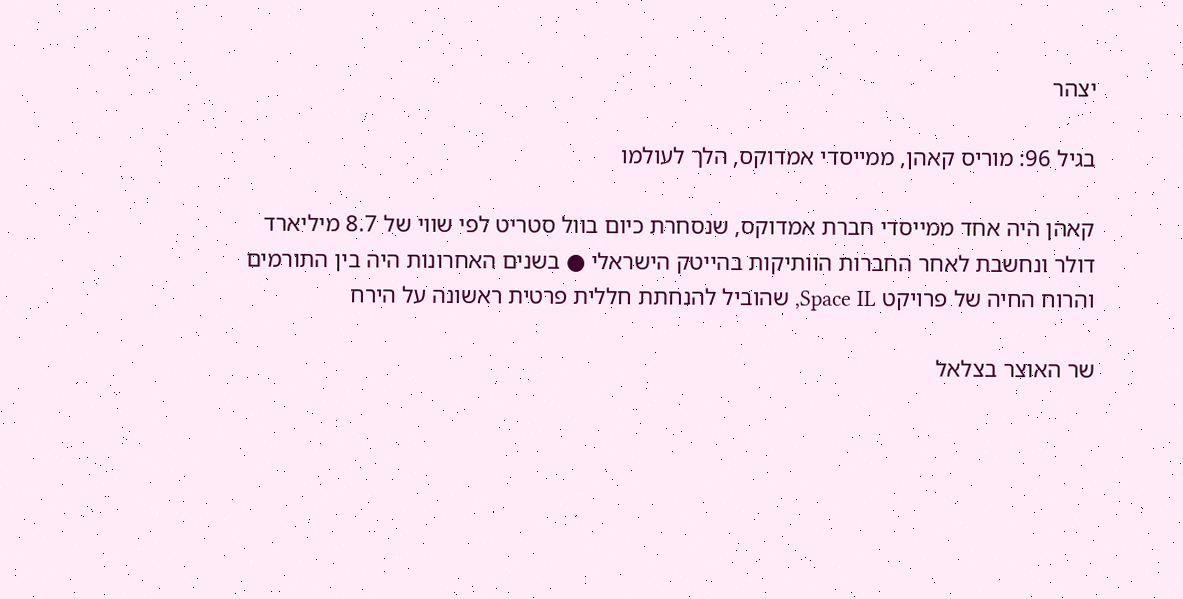יצהר

בגיל 96: מוריס קאהן, ממייסדי אמדוקס, הלך לעולמו

קאהן היה אחד ממייסדי חברת אמדוקס, שנסחרת כיום בוול סטריט לפי שווי של 8.7 מיליארד דולר ונחשבת לאחר החברות הוותיקות בהייטק הישראלי ● בשנים האחרונות היה בין התורמים והרוח החיה של פרויקט Space IL, שהוביל להנחתת חללית פרטית ראשונה על הירח

שר האוצר בצלאל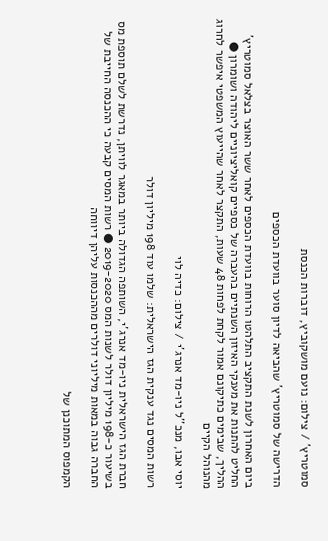סמוטריץ' / צילום: נועם מושקוביץ, דוברות הכנסת

הדרישה של סמוטריץ' שהביאה לדיון סוער בוועדת הכספים

ביום האחרון לשנת התקציב התלהטו הרוחות בוועדת הכספים לאחר ששר האוצר בצלאל סמוטריץ' החליט להתנות את מענקי האיזון השנתיים בהעברה של כספיים קואליציוניים ליהודה ושומרון ● ההליך, שבימים כתיקונם אמור לקחת לפחות 48 שעות, התקצר לאחר שהייעוץ המשפטי איפשר לחרוג מהנוהל הקיים

יוסי אבו, מנכ''ל ניו-מד אנרג'י / צילום: כדיה לוי

רשות המסים נגד ענקית הגז הישראלית: שלמו עוד 198 מיליון דולר

חברת הגז הישראלית ניו-מד אנרג'י, השותפה הגדולה ביותר במאגר לוויתן, נדרשת לשלם תוספת מס בשיעור כ-198 מיליון דולר לשנות המס 2019-2020 ● רשות המסים קבעה כי ההכנסה החייבת של החברה גבוה במאות מיליוני דולרים מההכנסות עליהן דיווחה

הקמפוס המתוכנן של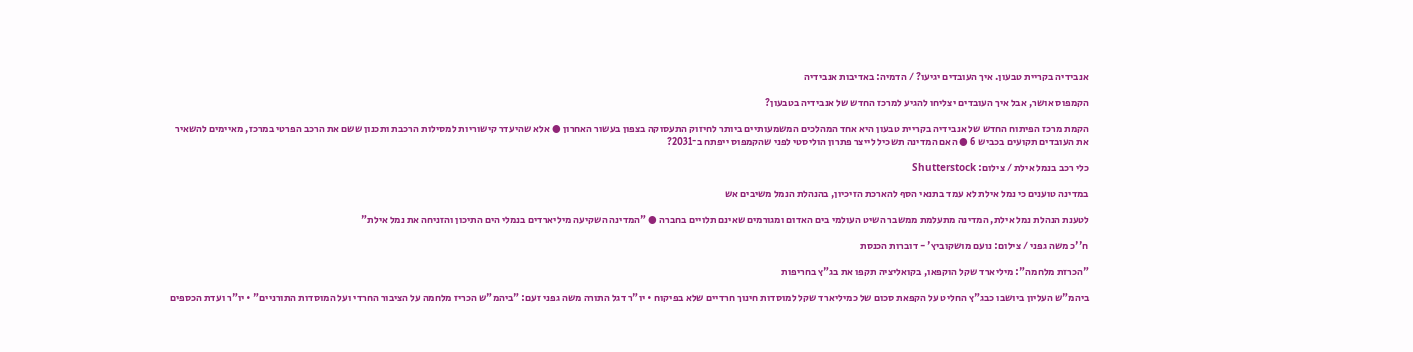אנבידיה בקריית טבעון. איך העובדים יגיעו? / הדמיה: באדיבות אנבידיה

הקמפוס אושר, אבל איך העובדים יצליחו להגיע למרכז החדש של אנבידיה בטבעון?

הקמת מרכז הפיתוח החדש של אנבידיה בקריית טבעון היא אחד המהלכים המשמעותיים ביותר לחיזוק התעסוקה בצפון בעשור האחרון ● אלא שהיעדר קישוריות למסילות הרכבת ותכנון ששם את הרכב הפרטי במרכז, מאיימים להשאיר את העובדים תקועים בכביש 6 ● האם המדינה תשכיל לייצר פתרון הוליסטי לפני שהקמפוס ייפתח ב־2031?

כלי רכב בנמל אילת / צילום: Shutterstock

במדינה טוענים כי נמל אילת לא עמד בתנאי הסף להארכת הזיכיון, בהנהלת הנמל משיבים אש

לטענת הנהלת נמל אילת, המדינה מתעלמת ממשבר השיט העולמי בים האדום ומגורמים שאינם תלויים בחברה ● "המדינה השקיעה מיליארדים בנמלי הים התיכון והזניחה את נמל אילת"

ח''כ משה גפני / צילום: נועם מושקוביץ' - דוברות הכנסת

"הכרזת מלחמה": מיליארד שקל הוקפאו, בקואליציה תקפו את בג"ץ בחריפות

ביהמ"ש העליון ביושבו כבג"ץ החליט על הקפאת סכום של כמיליארד שקל למוסדות חינוך חרדיים שלא בפיקוח • יו"ר דגל התורה משה גפני זעם: "ביהמ"ש הכריז מלחמה על הציבור החרדי ועל המוסדות התורניים" • יו"ר ועדת הכספים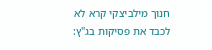חנוך מילביצקי קרא לא לכבד את פסיקות בג"ץ: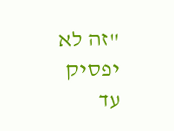"זה לא יפסיק עד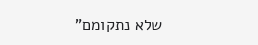שלא נתקומם"